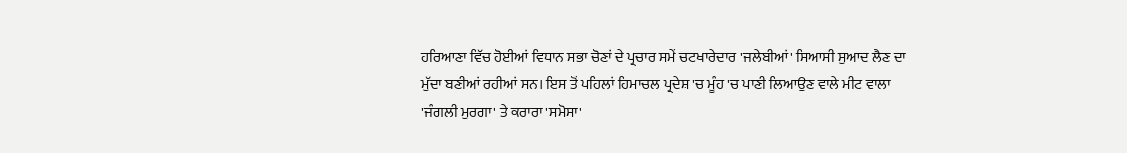ਹਰਿਆਣਾ ਵਿੱਚ ਹੋਈਆਂ ਵਿਧਾਨ ਸਭਾ ਚੋਣਾਂ ਦੇ ਪ੍ਰਚਾਰ ਸਮੇਂ ਚਟਖਾਰੇਦਾਰ 'ਜਲੇਬੀਆਂ' ਸਿਆਸੀ ਸੁਆਦ ਲੈਣ ਦਾ ਮੁੱਦਾ ਬਣੀਆਂ ਰਹੀਆਂ ਸਨ। ਇਸ ਤੋਂ ਪਹਿਲਾਂ ਹਿਮਾਚਲ ਪ੍ਰਦੇਸ਼ 'ਚ ਮੂੰਹ 'ਚ ਪਾਣੀ ਲਿਆਉਣ ਵਾਲੇ ਮੀਟ ਵਾਲਾ 'ਜੰਗਲੀ ਮੁਰਗਾ' ਤੇ ਕਰਾਰਾ 'ਸਮੋਸਾ'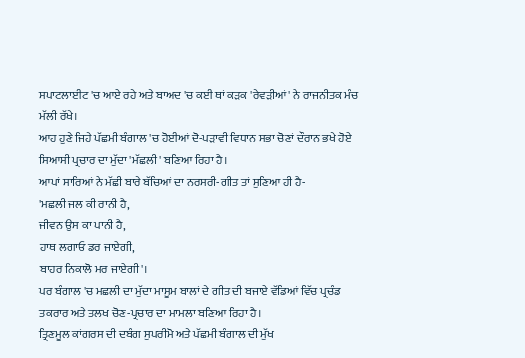ਸਪਾਟਲਾਈਟ 'ਚ ਆਏ ਰਹੇ ਅਤੇ ਬਾਅਦ 'ਚ ਕਈ ਥਾਂ ਕੜਕ 'ਰੇਵੜੀਆਂ' ਨੇ ਰਾਜਨੀਤਕ ਮੰਚ ਮੱਲੀ ਰੱਖੇ।
ਆਹ ਹੁਣੇ ਜਿਹੇ ਪੱਛਮੀ ਬੰਗਾਲ 'ਚ ਹੋਈਆਂ ਦੋ-ਪੜਾਵੀ ਵਿਧਾਨ ਸਭਾ ਚੋਣਾਂ ਦੌਰਾਨ ਭਖੇ ਹੋਏ ਸਿਆਸੀ ਪ੍ਰਚਾਰ ਦਾ ਮੁੱਦਾ 'ਮੱਛਲੀ' ਬਣਿਆ ਰਿਹਾ ਹੈ।
ਆਪਾਂ ਸਾਰਿਆਂ ਨੇ ਮੱਛੀ ਬਾਰੇ ਬੱਚਿਆਂ ਦਾ ਨਰਸਰੀ-ਗੀਤ ਤਾਂ ਸੁਣਿਆ ਹੀ ਹੈ-
'ਮਛਲੀ ਜਲ ਕੀ ਰਾਨੀ ਹੈ,
ਜੀਵਨ ਉਸ ਕਾ ਪਾਨੀ ਹੈ,
ਹਾਥ ਲਗਾਓ ਡਰ ਜਾਏਗੀ,
ਬਾਹਰ ਨਿਕਾਲੋ ਮਰ ਜਾਏਗੀ'।
ਪਰ ਬੰਗਾਲ 'ਚ ਮਛਲੀ ਦਾ ਮੁੱਦਾ ਮਾਸੂਮ ਬਾਲਾਂ ਦੇ ਗੀਤ ਦੀ ਬਜਾਏ ਵੱਡਿਆਂ ਵਿੱਚ ਪ੍ਰਚੰਡ ਤਕਰਾਰ ਅਤੇ ਤਲਖ ਚੋਣ-ਪ੍ਰਚਾਰ ਦਾ ਮਾਮਲਾ ਬਣਿਆ ਰਿਹਾ ਹੈ।
ਤ੍ਰਿਣਮੂਲ ਕਾਂਗਰਸ ਦੀ ਦਬੰਗ ਸੁਪਰੀਮੋ ਅਤੇ ਪੱਛਮੀ ਬੰਗਾਲ ਦੀ ਮੁੱਖ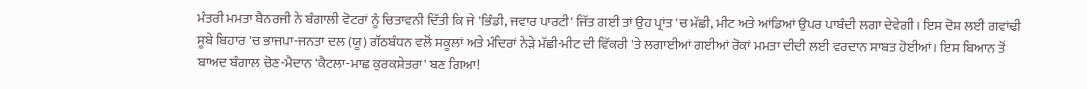ਮੰਤਰੀ ਮਮਤਾ ਬੈਨਰਜੀ ਨੇ ਬੰਗਾਲੀ ਵੋਟਰਾਂ ਨੂੰ ਚਿਤਾਵਨੀ ਦਿੱਤੀ ਕਿ ਜੇ 'ਭਿੰਡੀ, ਜਵਾਰ ਪਾਰਟੀ' ਜਿੱਤ ਗਈ ਤਾਂ ਉਹ ਪ੍ਰਾਂਤ 'ਚ ਮੱਛੀ, ਮੀਟ ਅਤੇ ਆਂਡਿਆਂ ਉਪਰ ਪਾਬੰਦੀ ਲਗਾ ਦੇਵੇਗੀ। ਇਸ ਦੋਸ਼ ਲਈ ਗਵਾਂਢੀ ਸੂਬੇ ਬਿਹਾਰ 'ਚ ਭਾਜਪਾ-ਜਨਤਾ ਦਲ (ਯੂ) ਗੱਠਬੰਧਨ ਵਲੋਂ ਸਕੂਲਾਂ ਅਤੇ ਮੰਦਿਰਾਂ ਨੇੜੇ ਮੱਛੀ-ਮੀਟ ਦੀ ਵਿੱਕਰੀ 'ਤੇ ਲਗਾਈਆਂ ਗਈਆਂ ਰੋਕਾਂ ਮਮਤਾ ਦੀਦੀ ਲਈ ਵਰਦਾਨ ਸਾਬਤ ਹੋਈਆਂ। ਇਸ ਬਿਆਨ ਤੋਂ ਬਾਅਦ ਬੰਗਾਲ ਚੋਣ-ਮੈਦਾਨ 'ਕੈਟਲਾ-ਮਾਛ ਕੁਰਕਸ਼ੇਤਰਾ' ਬਣ ਗਿਆ!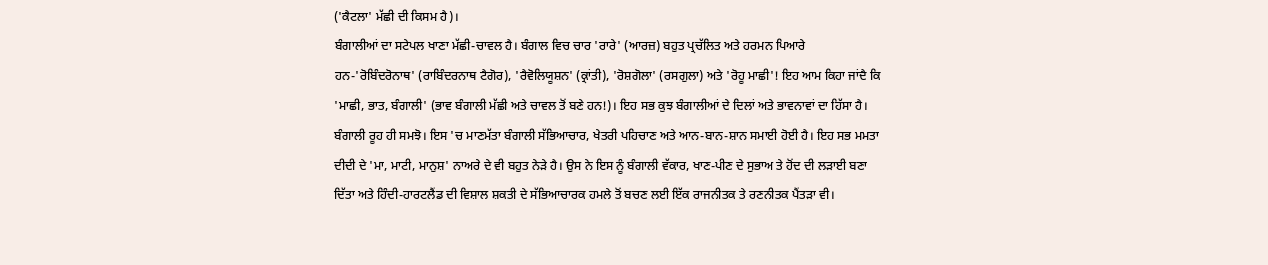('ਕੈਟਲਾ' ਮੱਛੀ ਦੀ ਕਿਸਮ ਹੈ)।
ਬੰਗਾਲੀਆਂ ਦਾ ਸਟੇਪਲ ਖਾਣਾ ਮੱਛੀ-ਚਾਵਲ ਹੈ। ਬੰਗਾਲ ਵਿਚ ਚਾਰ 'ਰਾਰੇ' (ਆਰਜ਼) ਬਹੁਤ ਪ੍ਰਚੱਲਿਤ ਅਤੇ ਹਰਮਨ ਪਿਆਰੇ ਹਨ-'ਰੋਬਿੰਦਰੋਨਾਥ' (ਰਾਬਿੰਦਰਨਾਥ ਟੈਗੋਰ), 'ਰੈਵੋਲਿਯੂਸ਼ਨ' (ਕ੍ਰਾਂਤੀ), 'ਰੋਸ਼ਗੋਲਾ' (ਰਸਗੁਲਾ) ਅਤੇ 'ਰੋਹੂ ਮਾਛੀ'! ਇਹ ਆਮ ਕਿਹਾ ਜਾਂਦੈ ਕਿ 'ਮਾਛੀ, ਭਾਤ, ਬੰਗਾਲੀ' (ਭਾਵ ਬੰਗਾਲੀ ਮੱਛੀ ਅਤੇ ਚਾਵਲ ਤੋਂ ਬਣੇ ਹਨ!)। ਇਹ ਸਭ ਕੁਝ ਬੰਗਾਲੀਆਂ ਦੇ ਦਿਲਾਂ ਅਤੇ ਭਾਵਨਾਵਾਂ ਦਾ ਹਿੱਸਾ ਹੈ। ਬੰਗਾਲੀ ਰੂਹ ਹੀ ਸਮਝੋ। ਇਸ 'ਚ ਮਾਣਮੱਤਾ ਬੰਗਾਲੀ ਸੱਭਿਆਚਾਰ, ਖੇਤਰੀ ਪਹਿਚਾਣ ਅਤੇ ਆਨ-ਬਾਨ-ਸ਼ਾਨ ਸਮਾਈ ਹੋਈ ਹੈ। ਇਹ ਸਭ ਮਮਤਾ ਦੀਦੀ ਦੇ 'ਮਾ, ਮਾਟੀ, ਮਾਨੁਸ਼' ਨਾਅਰੇ ਦੇ ਵੀ ਬਹੁਤ ਨੇੜੇ ਹੈ। ਉਸ ਨੇ ਇਸ ਨੂੰ ਬੰਗਾਲੀ ਵੱਕਾਰ, ਖਾਣ-ਪੀਣ ਦੇ ਸੁਭਾਅ ਤੇ ਹੋਂਦ ਦੀ ਲੜਾਈ ਬਣਾ ਦਿੱਤਾ ਅਤੇ ਹਿੰਦੀ-ਹਾਰਟਲੈਂਡ ਦੀ ਵਿਸ਼ਾਲ ਸ਼ਕਤੀ ਦੇ ਸੱਭਿਆਚਾਰਕ ਹਮਲੇ ਤੋਂ ਬਚਣ ਲਈ ਇੱਕ ਰਾਜਨੀਤਕ ਤੇ ਰਣਨੀਤਕ ਪੈਂਤੜਾ ਵੀ।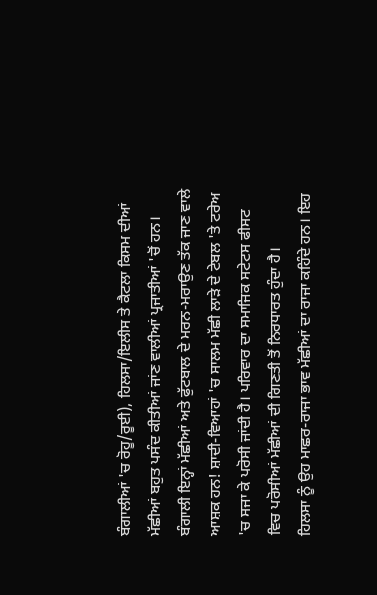ਬੰਗਾਲੀਆਂ 'ਚ ਰੋਹੂ/ਰੂਈ), ਹਿਲਸਾ/ਇਲੀਸ ਤੇ ਕੈਟਲਾ ਕਿਸਮ ਦੀਆਂ ਮੱਛੀਆਂ ਬਹੁਤ ਪਸੰਦ ਕੀਤੀਆਂ ਜਾਂਣ ਵਾਲੀਆਂ ਪ੍ਰਜਾਤੀਆਂ 'ਚੋਂ ਹਨ। ਬੰਗਾਲੀ ਇਨ੍ਹਾਂ ਮੱਛੀਆਂ ਅਤੇ ਫੁੱਟਬਾਲ ਦੇ ਮਰਨ-ਮਰਾਉਣ ਤੱਕ ਜਾਣ ਵਾਲੇ ਆਸ਼ਕ ਹਨ! ਸ਼ਾਦੀ-ਵਿਆਹਾਂ 'ਚ ਸਾਲਮ ਮੱਛੀ ਲਾੜੇ ਦੇ ਟੇਬਲ 'ਤੇ ਟਰੇਅ 'ਚ ਸਜਾ ਕੇ ਪਰੋਸੀ ਜਾਂਦੀ ਹੈ। ਪਰਿਵਾਰ ਦਾ ਸਮਾਜਿਕ ਸਟੇਟਸ ਫੀਸਟ ਵਿਚ ਪਰੋਸੀਆਂ ਮੱਛੀਆਂ ਦੀ ਗਿਣਤੀ ਤੋਂ ਨਿਰਧਾਰਤ ਹੁੰਦਾ ਹੈ।
ਹਿਲਸਾ ਨੂੰ ਉਹ ਮਾਛਰ-ਰਾਜਾ ਭਾਵ ਮੱਛੀਆਂ ਦਾ ਰਾਜਾ ਕਹਿੰਦੇ ਹਨ। ਇਹ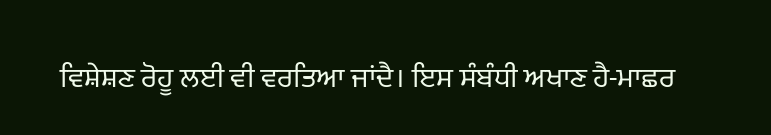ਵਿਸ਼ੇਸ਼ਣ ਰੋਹੂ ਲਈ ਵੀ ਵਰਤਿਆ ਜਾਂਦੈ। ਇਸ ਸੰਬੰਧੀ ਅਖਾਣ ਹੈ-ਮਾਛਰ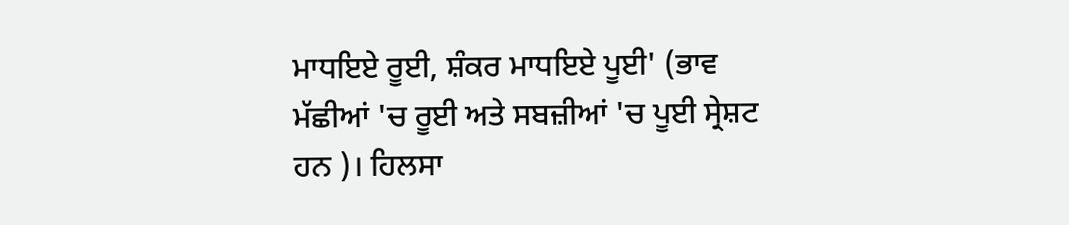ਮਾਧਇਏ ਰੂਈ, ਸ਼ੰਕਰ ਮਾਧਇਏ ਪੂਈ' (ਭਾਵ ਮੱਛੀਆਂ 'ਚ ਰੂਈ ਅਤੇ ਸਬਜ਼ੀਆਂ 'ਚ ਪੂਈ ਸ੍ਰੇਸ਼ਟ ਹਨ )। ਹਿਲਸਾ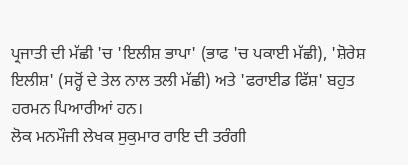ਪ੍ਰਜਾਤੀ ਦੀ ਮੱਛੀ 'ਚ 'ਇਲੀਸ਼ ਭਾਪਾ' (ਭਾਫ 'ਚ ਪਕਾਈ ਮੱਛੀ), 'ਸ਼ੋਰੇਸ਼ ਇਲੀਸ਼' (ਸਰ੍ਹੋਂ ਦੇ ਤੇਲ ਨਾਲ ਤਲੀ ਮੱਛੀ) ਅਤੇ 'ਫਰਾਈਡ ਫਿੱਸ਼' ਬਹੁਤ ਹਰਮਨ ਪਿਆਰੀਆਂ ਹਨ।
ਲੋਕ ਮਨਮੌਜੀ ਲੇਖਕ ਸੁਕੁਮਾਰ ਰਾਇ ਦੀ ਤਰੰਗੀ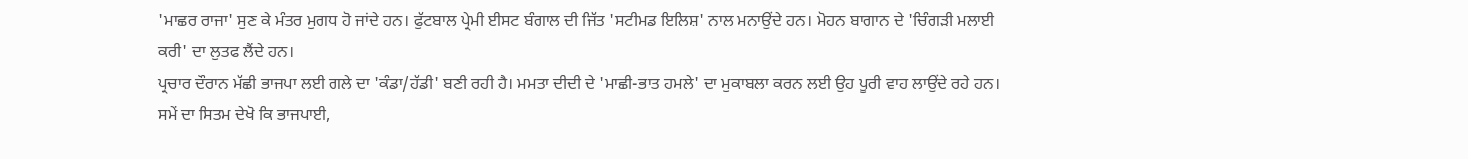'ਮਾਛਰ ਰਾਜਾ' ਸੁਣ ਕੇ ਮੰਤਰ ਮੁਗਧ ਹੋ ਜਾਂਦੇ ਹਨ। ਫੁੱਟਬਾਲ ਪ੍ਰੇਮੀ ਈਸਟ ਬੰਗਾਲ ਦੀ ਜਿੱਤ 'ਸਟੀਮਡ ਇਲਿਸ਼' ਨਾਲ ਮਨਾਉਂਦੇ ਹਨ। ਮੋਹਨ ਬਾਗਾਨ ਦੇ 'ਚਿੰਗੜੀ ਮਲਾਈ ਕਰੀ' ਦਾ ਲੁਤਫ ਲੈਂਦੇ ਹਨ।
ਪ੍ਰਚਾਰ ਦੌਰਾਨ ਮੱਛੀ ਭਾਜਪਾ ਲਈ ਗਲੇ ਦਾ 'ਕੰਡਾ/ਹੱਡੀ' ਬਣੀ ਰਹੀ ਹੈ। ਮਮਤਾ ਦੀਦੀ ਦੇ 'ਮਾਛੀ-ਭਾਤ ਹਮਲੇ' ਦਾ ਮੁਕਾਬਲਾ ਕਰਨ ਲਈ ਉਹ ਪੂਰੀ ਵਾਹ ਲਾਉਂਦੇ ਰਹੇ ਹਨ। ਸਮੇਂ ਦਾ ਸਿਤਮ ਦੇਖੋ ਕਿ ਭਾਜਪਾਈ,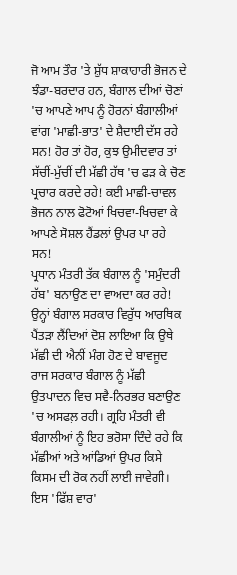ਜੋ ਆਮ ਤੌਰ 'ਤੇ ਸ਼ੁੱਧ ਸ਼ਾਕਾਹਾਰੀ ਭੋਜਨ ਦੇ ਝੰਡਾ-ਬਰਦਾਰ ਹਨ, ਬੰਗਾਲ ਦੀਆਂ ਚੋਣਾਂ 'ਚ ਆਪਣੇ ਆਪ ਨੂੰ ਹੋਰਨਾਂ ਬੰਗਾਲੀਆਂ ਵਾਂਗ 'ਮਾਛੀ-ਭਾਤ' ਦੇ ਸ਼ੈਦਾਈ ਦੱਸ ਰਹੇ ਸਨ! ਹੋਰ ਤਾਂ ਹੋਰ, ਕੁਝ ਉਮੀਦਵਾਰ ਤਾਂ ਸੱਚੀਂ-ਮੁੱਚੀਂ ਦੀ ਮੱਛੀ ਹੱਥ 'ਚ ਫੜ ਕੇ ਚੋਣ ਪ੍ਰਚਾਰ ਕਰਦੇ ਰਹੇ! ਕਈ ਮਾਛੀ-ਚਾਵਲ ਭੋਜਨ ਨਾਲ ਫੋਟੋਆਂ ਖਿਚਵਾ-ਖਿਚਵਾ ਕੇ ਆਪਣੇ ਸੋਸ਼ਲ ਹੈਂਡਲਾਂ ਉਪਰ ਪਾ ਰਹੇ ਸਨ!
ਪ੍ਰਧਾਨ ਮੰਤਰੀ ਤੱਕ ਬੰਗਾਲ ਨੂੰ 'ਸਮੁੰਦਰੀ ਹੱਬ' ਬਨਾਉਣ ਦਾ ਵਾਅਦਾ ਕਰ ਰਹੇ! ਉਨ੍ਹਾਂ ਬੰਗਾਲ ਸਰਕਾਰ ਵਿਰੁੱਧ ਆਰਥਿਕ ਪੈਂਤੜਾ ਲੈਂਦਿਆਂ ਦੋਸ਼ ਲਾਇਆ ਕਿ ਉਥੇ ਮੱਛੀ ਦੀ ਐਨੀਂ ਮੰਗ ਹੋਣ ਦੇ ਬਾਵਜੂਦ ਰਾਜ ਸਰਕਾਰ ਬੰਗਾਲ ਨੂੰ ਮੱਛੀ ਉਤਪਾਦਨ ਵਿਚ ਸਵੈ-ਨਿਰਭਰ ਬਣਾਉਣ 'ਚ ਅਸਫਲ਼ ਰਹੀ। ਗ੍ਰਹਿ ਮੰਤਰੀ ਵੀ ਬੰਗਾਲੀਆਂ ਨੂੰ ਇਹ ਭਰੋਸਾ ਦਿੰਦੇ ਰਹੇ ਕਿ ਮੱਛੀਆਂ ਅਤੇ ਆਂਡਿਆਂ ਉਪਰ ਕਿਸੇ ਕਿਸਮ ਦੀ ਰੋਕ ਨਹੀਂ ਲਾਈ ਜਾਵੇਗੀ। ਇਸ 'ਫਿੱਸ਼ ਵਾਰ'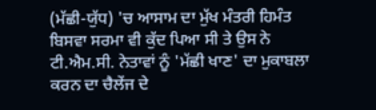(ਮੱਛੀ-ਯੁੱਧ) 'ਚ ਆਸਾਮ ਦਾ ਮੁੱਖ ਮੰਤਰੀ ਹਿਮੰਤ ਬਿਸਵਾ ਸਰਮਾ ਵੀ ਕੁੱਦ ਪਿਆ ਸੀ ਤੇ ਉਸ ਨੇ ਟੀ.ਐਮ.ਸੀ. ਨੇਤਾਵਾਂ ਨੂੰ 'ਮੱਛੀ ਖਾਣ' ਦਾ ਮੁਕਾਬਲਾ ਕਰਨ ਦਾ ਚੈਲੇਂਜ ਦੇ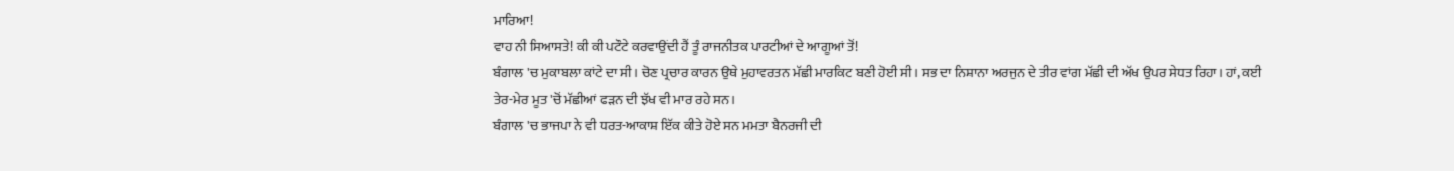ਮਾਰਿਆ!
ਵਾਹ ਨੀ ਸਿਆਸਤੇ! ਕੀ ਕੀ ਪਟੌਟੇ ਕਰਵਾਉਂਦੀ ਹੈਂ ਤੂੰ ਰਾਜਨੀਤਕ ਪਾਰਟੀਆਂ ਦੇ ਆਗੂਆਂ ਤੋਂ!
ਬੰਗਾਲ 'ਚ ਮੁਕਾਬਲਾ ਕਾਂਟੇ ਦਾ ਸੀ। ਚੋਣ ਪ੍ਰਚਾਰ ਕਾਰਨ ਉਥੇ ਮੁਹਾਵਰਤਨ ਮੱਛੀ ਮਾਰਕਿਟ ਬਣੀ ਹੋਈ ਸੀ। ਸਭ ਦਾ ਨਿਸ਼ਾਨਾ ਅਰਜੁਨ ਦੇ ਤੀਰ ਵਾਂਗ ਮੱਛੀ ਦੀ ਅੱਖ ਉਪਰ ਸੇਧਤ ਰਿਹਾ। ਹਾਂ, ਕਈ ਤੇਰ-ਮੇਰ ਮੂਤ 'ਚੋਂ ਮੱਛੀਆਂ ਫੜਨ ਦੀ ਝੱਖ ਵੀ ਮਾਰ ਰਹੇ ਸਨ।
ਬੰਗਾਲ 'ਚ ਭਾਜਪਾ ਨੇ ਵੀ ਧਰਤ-ਆਕਾਸ਼ ਇੱਕ ਕੀਤੇ ਹੋਏ ਸਨ ਮਮਤਾ ਬੈਨਰਜੀ ਦੀ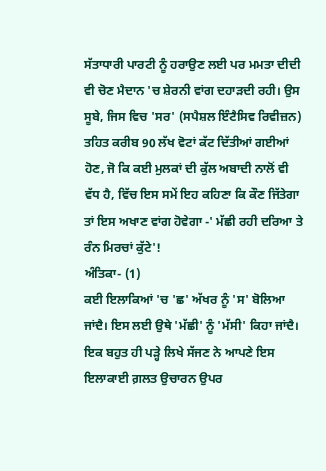ਸੱਤਾਧਾਰੀ ਪਾਰਟੀ ਨੂੰ ਹਰਾਉਣ ਲਈ ਪਰ ਮਮਤਾ ਦੀਦੀ ਵੀ ਚੋਣ ਮੈਦਾਨ 'ਚ ਸ਼ੇਰਨੀ ਵਾਂਗ ਦਹਾੜਦੀ ਰਹੀ। ਉਸ ਸੂਬੇ, ਜਿਸ ਵਿਚ 'ਸਰ' (ਸਪੈਸ਼ਲ ਇੰਟੈਸਿਵ ਰਿਵੀਜ਼ਨ) ਤਹਿਤ ਕਰੀਬ 90 ਲੱਖ ਵੋਟਾਂ ਕੱਟ ਦਿੱਤੀਆਂ ਗਈਆਂ ਹੋਣ, ਜੋ ਕਿ ਕਈ ਮੁਲਕਾਂ ਦੀ ਕੁੱਲ ਅਬਾਦੀ ਨਾਲੋਂ ਵੀ ਵੱਧ ਹੈ, ਵਿੱਚ ਇਸ ਸਮੇਂ ਇਹ ਕਹਿਣਾ ਕਿ ਕੌਣ ਜਿੱਤੇਗਾ ਤਾਂ ਇਸ ਅਖਾਣ ਵਾਂਗ ਹੋਵੇਗਾ -' ਮੱਛੀ ਰਹੀ ਦਰਿਆ ਤੇ ਰੰਨ ਮਿਰਚਾਂ ਕੁੱਟੇ'!
ਅੰਤਿਕਾ- (1)
ਕਈ ਇਲਾਕਿਆਂ 'ਚ 'ਛ' ਅੱਖਰ ਨੂੰ 'ਸ' ਬੋਲਿਆ ਜਾਂਦੈ। ਇਸ ਲਈ ਉਥੇ 'ਮੱਛੀ' ਨੂੰ 'ਮੱਸੀ' ਕਿਹਾ ਜਾਂਦੈ। ਇਕ ਬਹੁਤ ਹੀ ਪੜ੍ਹੇ ਲਿਖੇ ਸੱਜਣ ਨੇ ਆਪਣੇ ਇਸ ਇਲਾਕਾਈ ਗ਼ਲਤ ਉਚਾਰਨ ਉਪਰ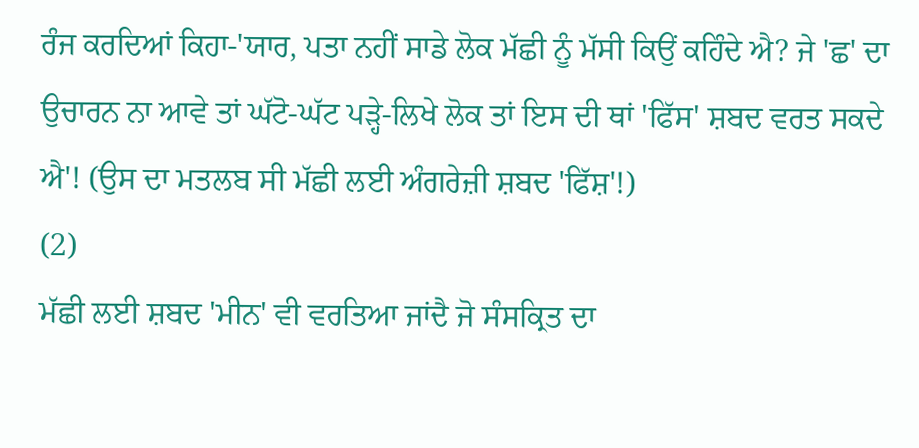ਰੰਜ ਕਰਦਿਆਂ ਕਿਹਾ-'ਯਾਰ, ਪਤਾ ਨਹੀਂ ਸਾਡੇ ਲੋਕ ਮੱਛੀ ਨੂੰ ਮੱਸੀ ਕਿਉਂ ਕਹਿੰਦੇ ਐ? ਜੇ 'ਛ' ਦਾ ਉਚਾਰਨ ਨਾ ਆਵੇ ਤਾਂ ਘੱਟੋ-ਘੱਟ ਪੜ੍ਹੇ-ਲਿਖੇ ਲੋਕ ਤਾਂ ਇਸ ਦੀ ਥਾਂ 'ਫਿੱਸ' ਸ਼ਬਦ ਵਰਤ ਸਕਦੇ ਐ'! (ਉਸ ਦਾ ਮਤਲਬ ਸੀ ਮੱਛੀ ਲਈ ਅੰਗਰੇਜ਼ੀ ਸ਼ਬਦ 'ਫਿੱਸ਼'!)
(2)
ਮੱਛੀ ਲਈ ਸ਼ਬਦ 'ਮੀਨ' ਵੀ ਵਰਤਿਆ ਜਾਂਦੈ ਜੋ ਸੰਸਕ੍ਰਿਤ ਦਾ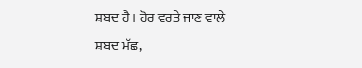ਸ਼ਬਦ ਹੈ। ਹੋਰ ਵਰਤੇ ਜਾਣ ਵਾਲੇ ਸ਼ਬਦ ਮੱਛ,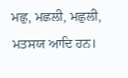ਮਛੁ, ਮਛਲੀ, ਮਛੁਲੀ, ਮਤਸਯ ਆਦਿ ਹਨ।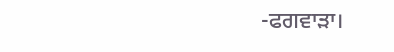-ਫਗਵਾੜਾ।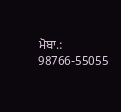ਮੋਬਾ.: 98766-55055